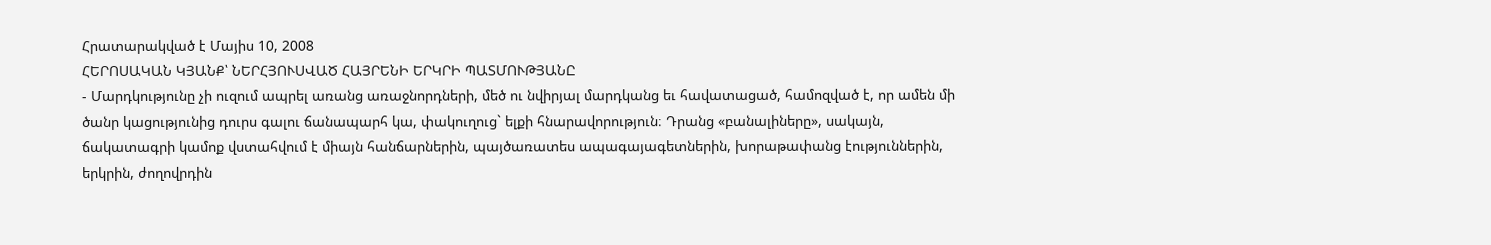Հրատարակված է Մայիս 10, 2008
ՀԵՐՈՍԱԿԱՆ ԿՅԱՆՔ՝ ՆԵՐՀՅՈՒՍՎԱԾ ՀԱՅՐԵՆԻ ԵՐԿՐԻ ՊԱՏՄՈՒԹՅԱՆԸ
- Մարդկությունը չի ուզում ապրել առանց առաջնորդների, մեծ ու նվիրյալ մարդկանց եւ հավատացած, համոզված է, որ ամեն մի ծանր կացությունից դուրս գալու ճանապարհ կա, փակուղուց` ելքի հնարավորություն։ Դրանց «բանալիները», սակայն, ճակատագրի կամոք վստահվում է միայն հանճարներին, պայծառատես ապագայագետներին, խորաթափանց էություններին, երկրին, ժողովրդին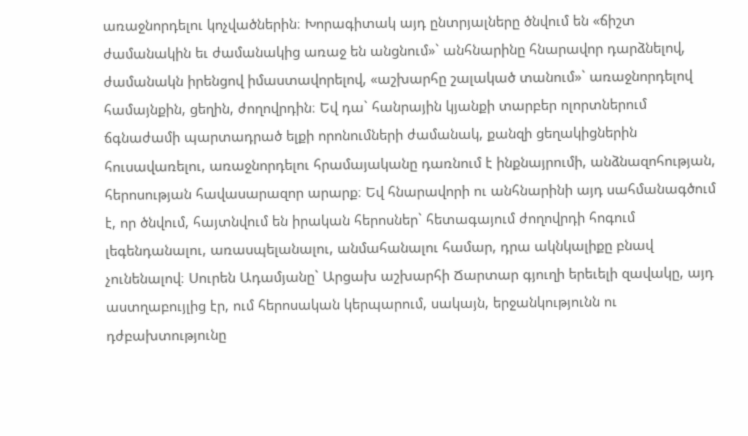առաջնորդելու կոչվածներին։ Խորագիտակ այդ ընտրյալները ծնվում են «ճիշտ ժամանակին եւ ժամանակից առաջ են անցնում»` անհնարինը հնարավոր դարձնելով, ժամանակն իրենցով իմաստավորելով, «աշխարհը շալակած տանում»` առաջնորդելով համայնքին, ցեղին, ժողովրդին։ Եվ դա` հանրային կյանքի տարբեր ոլորտներում ճգնաժամի պարտադրած ելքի որոնումների ժամանակ, քանզի ցեղակիցներին հուսավառելու, առաջնորդելու հրամայականը դառնում է ինքնայրումի, անձնազոհության, հերոսության հավասարազոր արարք։ Եվ հնարավորի ու անհնարինի այդ սահմանագծում է, որ ծնվում, հայտնվում են իրական հերոսներ` հետագայում ժողովրդի հոգում լեգենդանալու, առասպելանալու, անմահանալու համար, դրա ակնկալիքը բնավ չունենալով։ Սուրեն Ադամյանը` Արցախ աշխարհի Ճարտար գյուղի երեւելի զավակը, այդ աստղաբույլից էր, ում հերոսական կերպարում, սակայն, երջանկությունն ու դժբախտությունը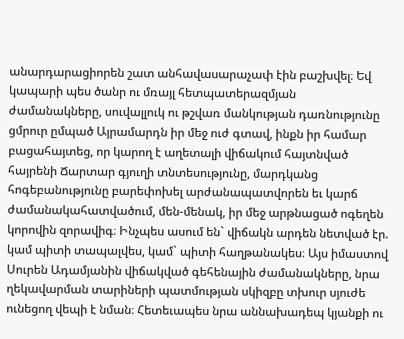անարդարացիորեն շատ անհավասարաչափ էին բաշխվել։ Եվ կապարի պես ծանր ու մռայլ հետպատերազմյան ժամանակները, սուվալլուկ ու թշվառ մանկության դառնությունը ցմրուր ըմպած Այրամարդն իր մեջ ուժ գտավ, ինքն իր համար բացահայտեց, որ կարող է աղետալի վիճակում հայտնված հայրենի Ճարտար գյուղի տնտեսությունը, մարդկանց հոգեբանությունը բարեփոխել արժանապատվորեն եւ կարճ ժամանակահատվածում, մեն-մենակ, իր մեջ արթնացած ոգեղեն կորովին զորավիգ։ Ինչպես ասում են` վիճակն արդեն նետված էր. կամ պիտի տապալվես, կամ` պիտի հաղթանակես։ Այս իմաստով Սուրեն Ադամյանին վիճակված գեհենային ժամանակները, նրա ղեկավարման տարիների պատմության սկիզբը տխուր սյուժե ունեցող վեպի է նման։ Հետեւապես նրա աննախադեպ կյանքի ու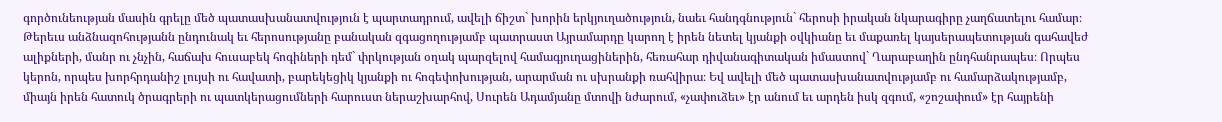գործունեության մասին գրելը մեծ պատասխանատվություն է պարտադրում, ավելի ճիշտ` խորին երկյուղածություն, նաեւ հանդգնություն` հերոսի իրական նկարագիրը չաղճատելու համար։ Թերեւս անձնազոհությանն ընդունակ եւ հերոսությանը բանական զգացողությամբ պատրաստ Այրամարդը կարող է իրեն նետել կյանքի օվկիանը եւ մաքառել կայսերապետության գահավեժ ալիքների, մանր ու չնչին, հաճախ հուսաբեկ հոգիների դեմ` փրկության օղակ պարզելով համագյուղացիներին, հեռահար դիվանագիտական իմաստով` Ղարաբաղին ընդհանրապես։ Որպես կերոն, որպես խորհրդանիշ լույսի ու հավատի, բարեկեցիկ կյանքի ու հոգեփոխության, արարման ու սխրանքի ռահվիրա։ Եվ ավելի մեծ պատասխանատվությամբ ու համարձակությամբ, միայն իրեն հատուկ ծրագրերի ու պատկերացումների հարուստ ներաշխարհով, Սուրեն Ադամյանը մտովի նժարում, «չափուձեւ» էր անում եւ արդեն իսկ զգում, «շոշափում» էր հայրենի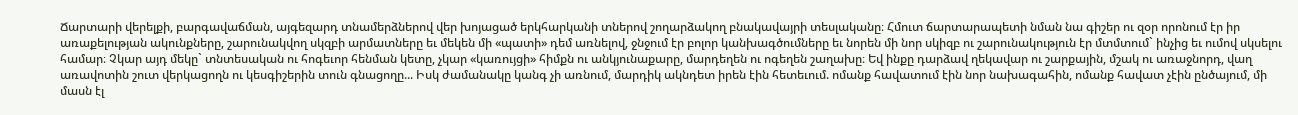Ճարտարի վերելքի, բարգավաճման, այգեզարդ տնամերձներով վեր խոյացած երկհարկանի տներով շողարձակող բնակավայրի տեսլականը։ Հմուտ ճարտարապետի նման նա գիշեր ու զօր որոնում էր իր առաքելության ակունքները, շարունակվող սկզբի արմատները եւ մեկեն մի «պատի» դեմ առնելով, ջնջում էր բոլոր կանխագծումները եւ նորեն մի նոր սկիզբ ու շարունակություն էր մտմտում` ինչից եւ ումով սկսելու համար։ Չկար այդ մեկը` տնտեսական ու հոգեւոր հենման կետը, չկար «կառույցի» հիմքն ու անկյունաքարը, մարդեղեն ու ոգեղեն շաղախը։ Եվ ինքը դարձավ ղեկավար ու շարքային, մշակ ու առաջնորդ, վաղ առավոտին շուտ վերկացողն ու կեսգիշերին տուն գնացողը... Իսկ ժամանակը կանգ չի առնում, մարդիկ ակնդետ իրեն էին հետեւում. ոմանք հավատում էին նոր նախագահին, ոմանք հավատ չէին ընծայում, մի մասն էլ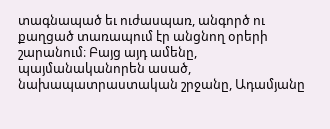տագնապած եւ ուժասպառ, անգործ ու քաղցած տառապում էր անցնող օրերի շարանում։ Բայց այդ ամենը, պայմանականորեն ասած, նախապատրաստական շրջանը, Ադամյանը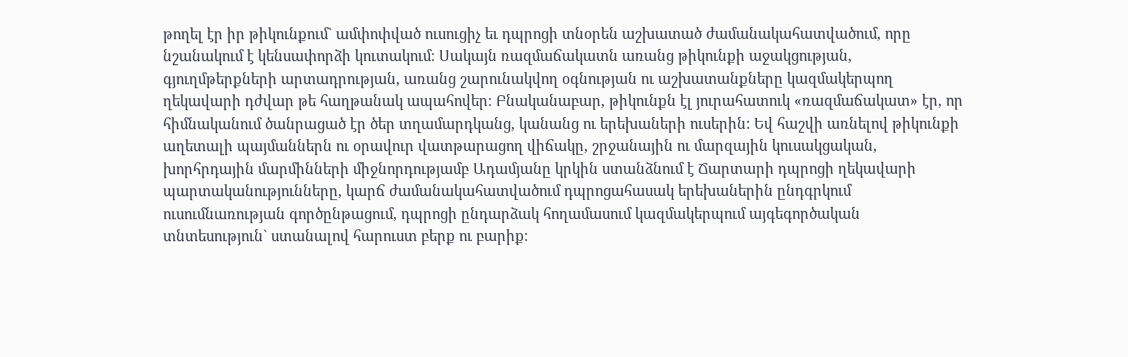թողել էր իր թիկունքում` ամփոփված ուսուցիչ եւ դպրոցի տնօրեն աշխատած ժամանակահատվածում, որը նշանակում է կենսափորձի կուտակում։ Սակայն ռազմաճակատն առանց թիկունքի աջակցության, գյուղմթերքների արտադրության, առանց շարունակվող օգնության ու աշխատանքները կազմակերպող ղեկավարի դժվար թե հաղթանակ ապահովեր։ Բնականաբար, թիկունքն էլ յուրահատուկ «ռազմաճակատ» էր, որ հիմնականում ծանրացած էր ծեր տղամարդկանց, կանանց ու երեխաների ուսերին: Եվ հաշվի առնելով թիկունքի աղետալի պայմաններն ու օրավուր վատթարացող վիճակը, շրջանային ու մարզային կուսակցական, խորհրդային մարմինների միջնորդությամբ Ադամյանը կրկին ստանձնում է Ճարտարի դպրոցի ղեկավարի պարտականությունները, կարճ ժամանակահատվածում դպրոցահասակ երեխաներին ընդգրկում ուսումնառության գործընթացում, դպրոցի ընդարձակ հողամասում կազմակերպում այգեգործական տնտեսություն` ստանալով հարուստ բերք ու բարիք։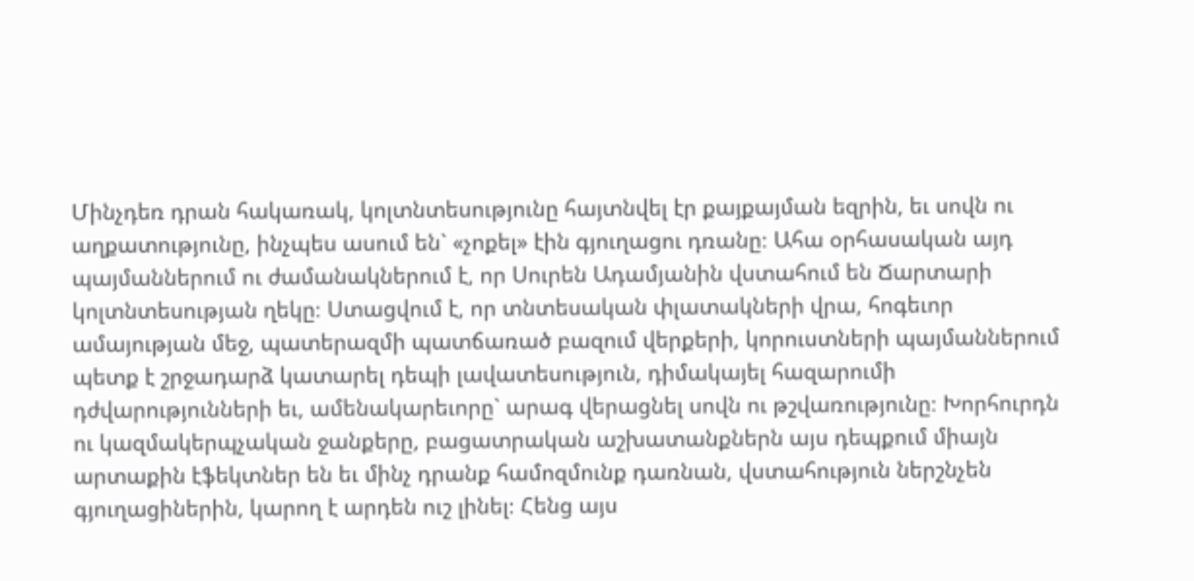Մինչդեռ դրան հակառակ, կոլտնտեսությունը հայտնվել էր քայքայման եզրին, եւ սովն ու աղքատությունը, ինչպես ասում են` «չոքել» էին գյուղացու դռանը։ Ահա օրհասական այդ պայմաններում ու ժամանակներում է, որ Սուրեն Ադամյանին վստահում են Ճարտարի կոլտնտեսության ղեկը։ Ստացվում է, որ տնտեսական փլատակների վրա, հոգեւոր ամայության մեջ, պատերազմի պատճառած բազում վերքերի, կորուստների պայմաններում պետք է շրջադարձ կատարել դեպի լավատեսություն, դիմակայել հազարումի դժվարությունների եւ, ամենակարեւորը` արագ վերացնել սովն ու թշվառությունը։ Խորհուրդն ու կազմակերպչական ջանքերը, բացատրական աշխատանքներն այս դեպքում միայն արտաքին էֆեկտներ են եւ մինչ դրանք համոզմունք դառնան, վստահություն ներշնչեն գյուղացիներին, կարող է արդեն ուշ լինել։ Հենց այս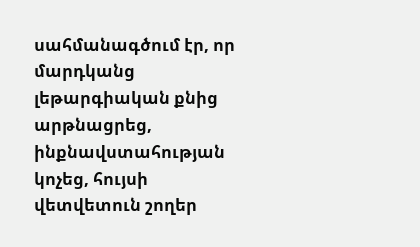սահմանագծում էր, որ մարդկանց լեթարգիական քնից արթնացրեց, ինքնավստահության կոչեց, հույսի վետվետուն շողեր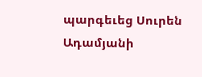պարգեւեց Սուրեն Ադամյանի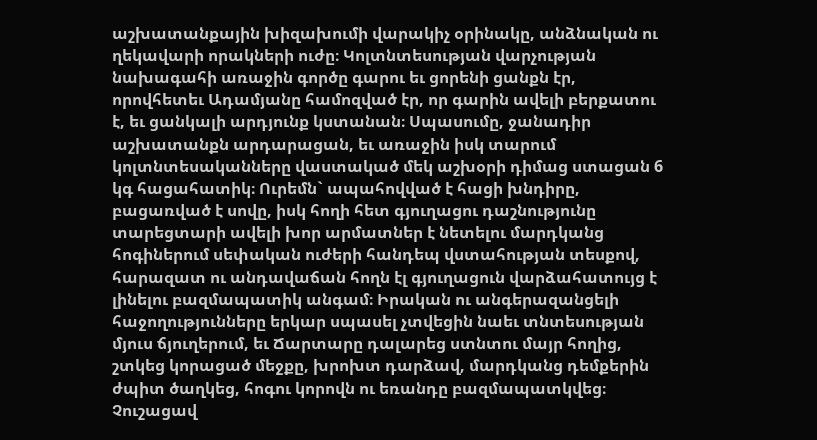աշխատանքային խիզախումի վարակիչ օրինակը, անձնական ու ղեկավարի որակների ուժը։ Կոլտնտեսության վարչության նախագահի առաջին գործը գարու եւ ցորենի ցանքն էր, որովհետեւ Ադամյանը համոզված էր, որ գարին ավելի բերքատու է, եւ ցանկալի արդյունք կստանան։ Սպասումը, ջանադիր աշխատանքն արդարացան, եւ առաջին իսկ տարում կոլտնտեսականները վաստակած մեկ աշխօրի դիմաց ստացան 6 կգ հացահատիկ։ Ուրեմն` ապահովված է հացի խնդիրը, բացառված է սովը, իսկ հողի հետ գյուղացու դաշնությունը տարեցտարի ավելի խոր արմատներ է նետելու մարդկանց հոգիներում սեփական ուժերի հանդեպ վստահության տեսքով, հարազատ ու անդավաճան հողն էլ գյուղացուն վարձահատույց է լինելու բազմապատիկ անգամ։ Իրական ու անգերազանցելի հաջողությունները երկար սպասել չտվեցին նաեւ տնտեսության մյուս ճյուղերում, եւ Ճարտարը դալարեց ստնտու մայր հողից, շտկեց կորացած մեջքը, խրոխտ դարձավ, մարդկանց դեմքերին ժպիտ ծաղկեց, հոգու կորովն ու եռանդը բազմապատկվեց։ Չուշացավ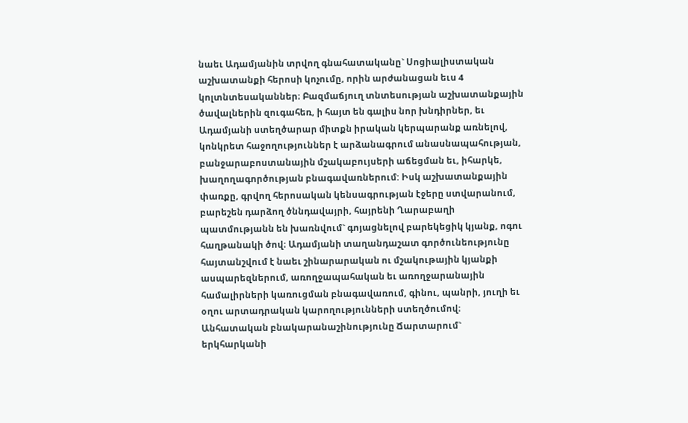նաեւ Ադամյանին տրվող գնահատականը` Սոցիալիստական աշխատանքի հերոսի կոչումը, որին արժանացան եւս 4 կոլտնտեսականներ։ Բազմաճյուղ տնտեսության աշխատանքային ծավալներին զուգահեռ, ի հայտ են գալիս նոր խնդիրներ, եւ Ադամյանի ստեղծարար միտքն իրական կերպարանք առնելով, կոնկրետ հաջողություններ է արձանագրում անասնապահության, բանջարաբոստանային մշակաբույսերի աճեցման եւ, իհարկե, խաղողագործության բնագավառներում: Իսկ աշխատանքային փառքը, գրվող հերոսական կենսագրության էջերը ստվարանում, բարեշեն դարձող ծննդավայրի, հայրենի Ղարաբաղի պատմությանն են խառնվում` գոյացնելով բարեկեցիկ կյանք, ոգու հաղթանակի ծով։ Ադամյանի տաղանդաշատ գործունեությունը հայտանշվում է նաեւ շինարարական ու մշակութային կյանքի ասպարեզներում, առողջապահական եւ առողջարանային համալիրների կառուցման բնագավառում, գինու, պանրի, յուղի եւ օղու արտադրական կարողությունների ստեղծումով։ Անհատական բնակարանաշինությունը Ճարտարում` երկհարկանի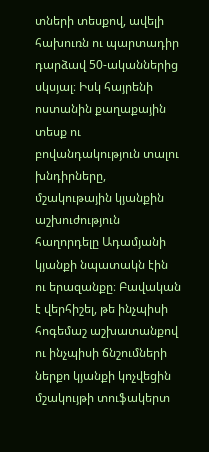տների տեսքով, ավելի հախուռն ու պարտադիր դարձավ 50-ականներից սկսյալ։ Իսկ հայրենի ոստանին քաղաքային տեսք ու բովանդակություն տալու խնդիրները, մշակութային կյանքին աշխուժություն հաղորդելը Ադամյանի կյանքի նպատակն էին ու երազանքը։ Բավական է վերհիշել, թե ինչպիսի հոգեմաշ աշխատանքով ու ինչպիսի ճնշումների ներքո կյանքի կոչվեցին մշակույթի տուֆակերտ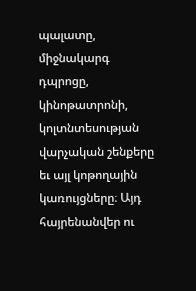պալատը, միջնակարգ դպրոցը, կինոթատրոնի, կոլտնտեսության վարչական շենքերը եւ այլ կոթողային կառույցները։ Այդ հայրենանվեր ու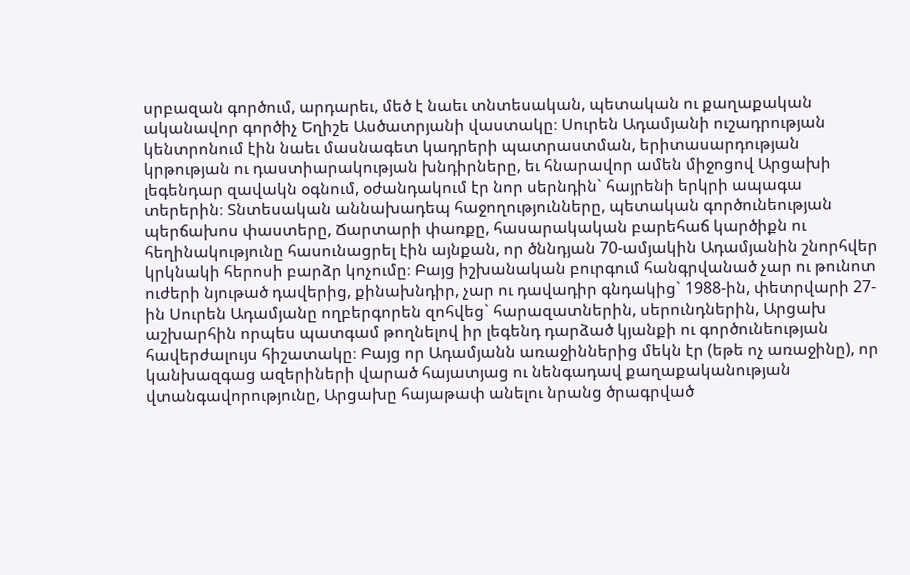սրբազան գործում, արդարեւ, մեծ է նաեւ տնտեսական, պետական ու քաղաքական ականավոր գործիչ Եղիշե Ասծատրյանի վաստակը։ Սուրեն Ադամյանի ուշադրության կենտրոնում էին նաեւ մասնագետ կադրերի պատրաստման, երիտասարդության կրթության ու դաստիարակության խնդիրները, եւ հնարավոր ամեն միջոցով Արցախի լեգենդար զավակն օգնում, օժանդակում էր նոր սերնդին` հայրենի երկրի ապագա տերերին։ Տնտեսական աննախադեպ հաջողությունները, պետական գործունեության պերճախոս փաստերը, Ճարտարի փառքը, հասարակական բարեհաճ կարծիքն ու հեղինակությունը հասունացրել էին այնքան, որ ծննդյան 70-ամյակին Ադամյանին շնորհվեր կրկնակի հերոսի բարձր կոչումը։ Բայց իշխանական բուրգում հանգրվանած չար ու թունոտ ուժերի նյութած դավերից, քինախնդիր, չար ու դավադիր գնդակից` 1988-ին, փետրվարի 27-ին Սուրեն Ադամյանը ողբերգորեն զոհվեց` հարազատներին, սերունդներին, Արցախ աշխարհին որպես պատգամ թողնելով իր լեգենդ դարձած կյանքի ու գործունեության հավերժալույս հիշատակը։ Բայց որ Ադամյանն առաջիններից մեկն էր (եթե ոչ առաջինը), որ կանխազգաց ազերիների վարած հայատյաց ու նենգադավ քաղաքականության վտանգավորությունը, Արցախը հայաթափ անելու նրանց ծրագրված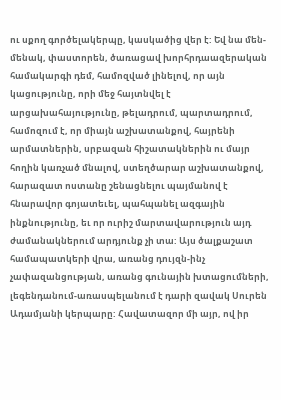ու սքող գործելակերպը, կասկածից վեր է: Եվ նա մեն-մենակ, փաստորեն, ծառացավ խորհրդաազերական համակարգի դեմ, համոզված լինելով, որ այն կացությունը, որի մեջ հայտնվել է արցախահայությունը, թելադրում, պարտադրում, համոզում է, որ միայն աշխատանքով, հայրենի արմատներին, սրբազան հիշատակներին ու մայր հողին կառչած մնալով, ստեղծարար աշխատանքով, հարազատ ոստանը շենացնելու պայմանով է հնարավոր գոյատեւել, պահպանել ազգային ինքնությունը, եւ որ ուրիշ մարտավարություն այդ ժամանակներում արդյունք չի տա: Այս ծալքաշատ համապատկերի վրա, առանց դույզն-ինչ չափազանցության, առանց գունային խտացումների, լեգենդանում-առասպելանում է դարի զավակ Սուրեն Ադամյանի կերպարը: Հավատազոր մի այր, ով իր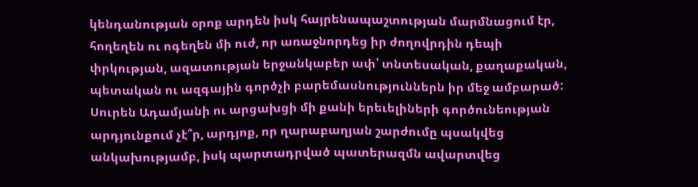կենդանության օրոք արդեն իսկ հայրենապաշտության մարմնացում էր, հողեղեն ու ոգեղեն մի ուժ, որ առաջնորդեց իր ժողովրդին դեպի փրկության, ազատության երջանկաբեր ափ՝ տնտեսական, քաղաքական, պետական ու ազգային գործչի բարեմասնություններն իր մեջ ամբարած: Սուրեն Ադամյանի ու արցախցի մի քանի երեւելիների գործունեության արդյունքում չէ՞ր, արդյոք, որ ղարաբաղյան շարժումը պսակվեց անկախությամբ, իսկ պարտադրված պատերազմն ավարտվեց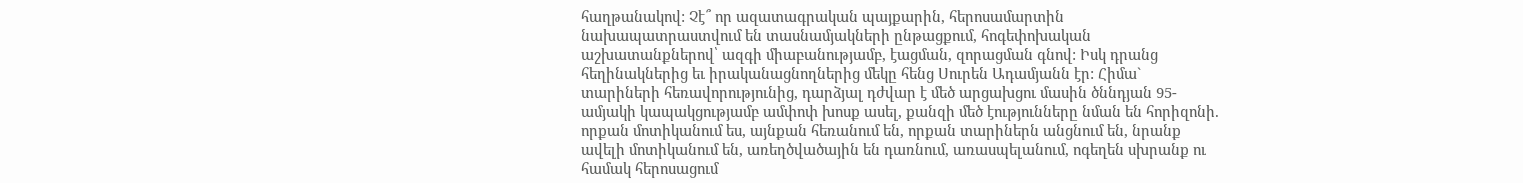հաղթանակով: Չէ՞ որ ազատագրական պայքարին, հերոսամարտին նախապատրաստվում են տասնամյակների ընթացքում, հոգեփոխական աշխատանքներով՝ ազգի միաբանությամբ, էացման, զորացման գնով: Իսկ դրանց հեղինակներից եւ իրականացնողներից մեկը հենց Սուրեն Ադամյանն էր: Հիմա` տարիների հեռավորությունից, դարձյալ դժվար է մեծ արցախցու մասին ծննդյան 95-ամյակի կապակցությամբ ամփոփ խոսք ասել, քանզի մեծ էությունները նման են հորիզոնի. որքան մոտիկանում ես, այնքան հեռանում են, որքան տարիներն անցնում են, նրանք ավելի մոտիկանում են, առեղծվածային են դառնում, առասպելանում, ոգեղեն սխրանք ու համակ հերոսացում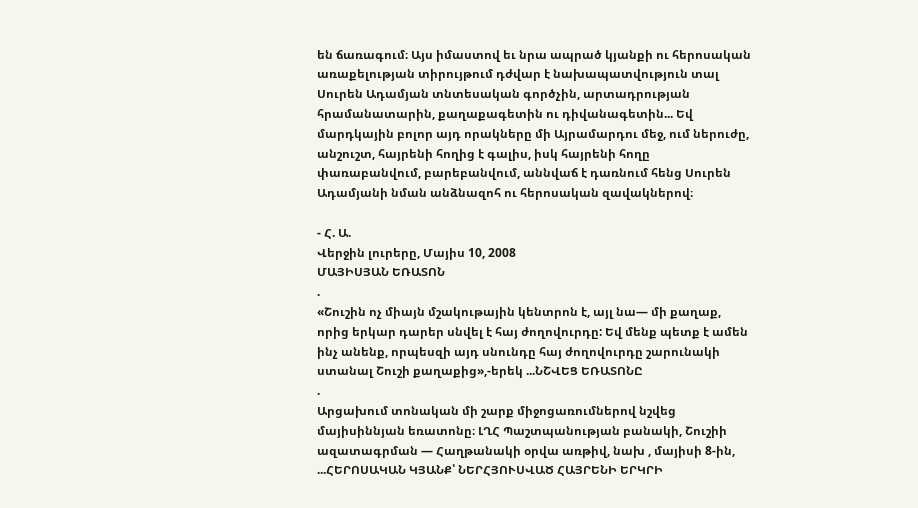են ճառագում։ Այս իմաստով եւ նրա ապրած կյանքի ու հերոսական առաքելության տիրույթում դժվար է նախապատվություն տալ Սուրեն Ադամյան տնտեսական գործչին, արտադրության հրամանատարին, քաղաքագետին ու դիվանագետին... Եվ մարդկային բոլոր այդ որակները մի Այրամարդու մեջ, ում ներուժը, անշուշտ, հայրենի հողից է գալիս, իսկ հայրենի հողը փառաբանվում, բարեբանվում, աննվաճ է դառնում հենց Սուրեն Ադամյանի նման անձնազոհ ու հերոսական զավակներով։

- Հ. Ա.
Վերջին լուրերը, Մայիս 10, 2008
ՄԱՅԻՍՅԱՆ ԵՌԱՏՈՆ
.
«Շուշին ոչ միայն մշակութային կենտրոն է, այլ նա— մի քաղաք, որից երկար դարեր սնվել է հայ ժողովուրդը: Եվ մենք պետք է ամեն ինչ անենք, որպեսզի այդ սնունդը հայ ժողովուրդը շարունակի ստանալ Շուշի քաղաքից»,-երեկ ...ՆՇՎԵՑ ԵՌԱՏՈՆԸ
.
Արցախում տոնական մի շարք միջոցառումներով նշվեց մայիսիննյան եռատոնը։ ԼՂՀ Պաշտպանության բանակի, Շուշիի ազատագրման — Հաղթանակի օրվա առթիվ, նախ , մայիսի 8-ին, ...ՀԵՐՈՍԱԿԱՆ ԿՅԱՆՔ՝ ՆԵՐՀՅՈՒՍՎԱԾ ՀԱՅՐԵՆԻ ԵՐԿՐԻ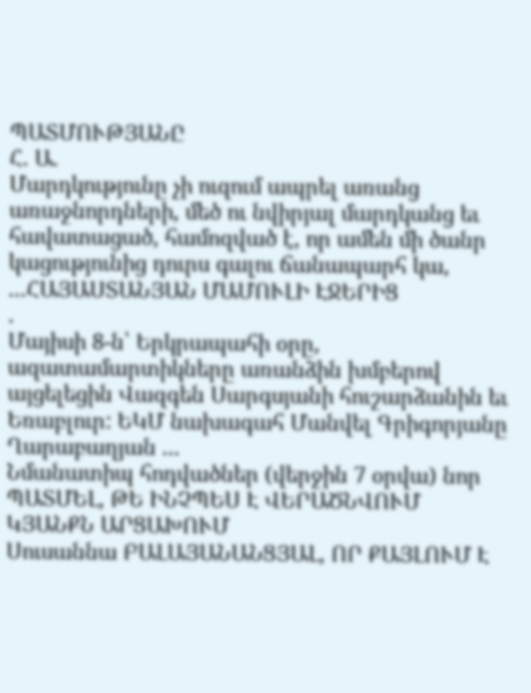ՊԱՏՄՈՒԹՅԱՆԸ
Հ. Ա.
Մարդկությունը չի ուզում ապրել առանց առաջնորդների, մեծ ու նվիրյալ մարդկանց եւ հավատացած, համոզված է, որ ամեն մի ծանր կացությունից դուրս գալու ճանապարհ կա, ...ՀԱՅԱՍՏԱՆՅԱՆ ՄԱՄՈՒԼԻ ԷՋԵՐԻՑ
.
Մայիսի 8-ն՝ Երկրապահի օրը, ազատամարտիկները առանձին խմբերով այցելեցին Վազգեն Սարգսյանի հուշարձանին եւ Եռաբլուր: ԵԿՄ նախագահ Մանվել Գրիգորյանը Ղարաբաղյան ...
Նմանատիպ հոդվածներ (վերջին 7 օրվա) նոր
ՊԱՏՄԵԼ, ԹԵ ԻՆՉՊԵՍ Է ՎԵՐԱԾՆՎՈՒՄ ԿՅԱՆՔՆ ԱՐՑԱԽՈՒՄ
Սուսաննա ԲԱԼԱՅԱՆԱՆՑՅԱԼ, ՈՐ ՔԱՅԼՈՒՄ Է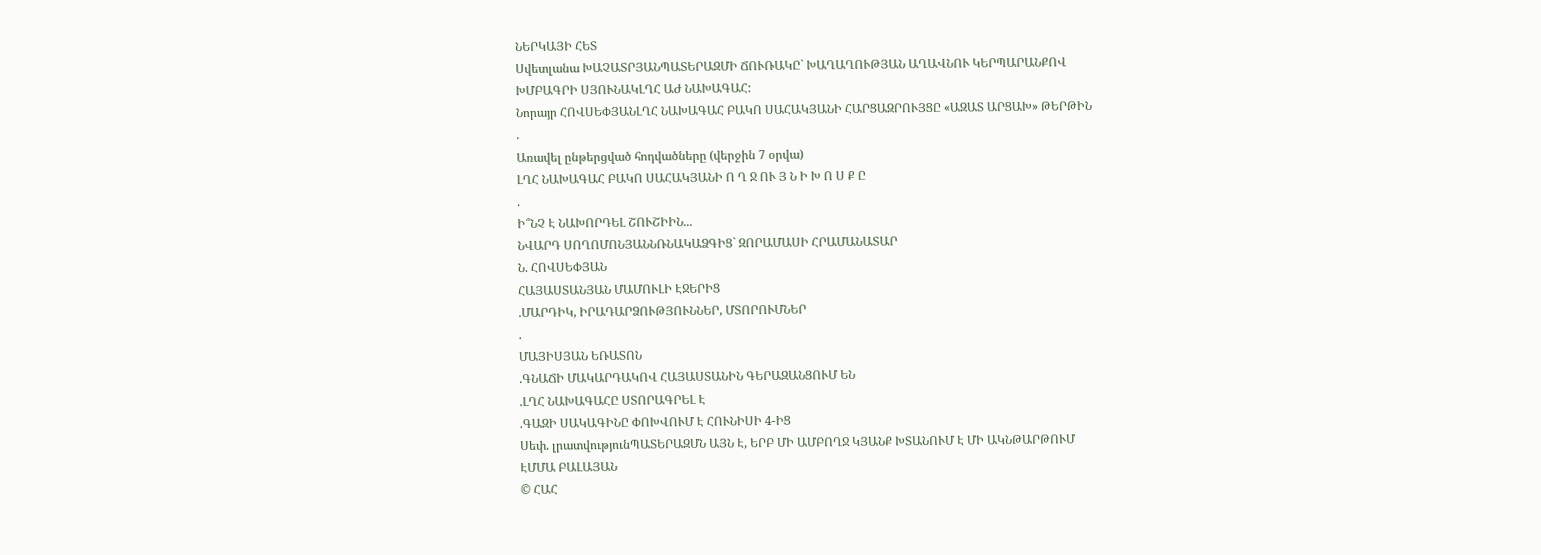ՆԵՐԿԱՅԻ ՀԵՏ
Սվետլանա ԽԱՉԱՏՐՅԱՆՊԱՏԵՐԱԶՄԻ ՃՈՒՌԱԿԸ` ԽԱՂԱՂՈՒԹՅԱՆ ԱՂԱՎՆՈՒ ԿԵՐՊԱՐԱՆՔՈՎ
ԽՄԲԱԳՐԻ ՍՅՈՒՆԱԿԼՂՀ ԱԺ ՆԱԽԱԳԱՀ:
Նորայր ՀՈՎՍԵՓՅԱՆԼՂՀ ՆԱԽԱԳԱՀ ԲԱԿՈ ՍԱՀԱԿՅԱՆԻ ՀԱՐՑԱԶՐՈՒՅՑԸ «ԱԶԱՏ ԱՐՑԱԽ» ԹԵՐԹԻՆ
.
Առավել ընթերցված հոդվածները (վերջին 7 օրվա)
ԼՂՀ ՆԱԽԱԳԱՀ ԲԱԿՈ ՍԱՀԱԿՅԱՆԻ Ո Ղ Ջ ՈՒ Յ Ն Ի Խ Ո Ս Ք Ը
.
Ի՞ՆՉ Է ՆԱԽՈՐԴԵԼ ՇՈՒՇԻԻՆ...
ՆՎԱՐԴ ՍՈՂՈՄՈՆՅԱՆՆՌՆԱԿԱՁԳԻՑ` ԶՈՐԱՄԱՍԻ ՀՐԱՄԱՆԱՏԱՐ
Ն. ՀՈՎՍԵՓՅԱՆ
ՀԱՅԱՍՏԱՆՅԱՆ ՄԱՄՈՒԼԻ ԷՋԵՐԻՑ
.ՄԱՐԴԻԿ, ԻՐԱԴԱՐՁՈՒԹՅՈՒՆՆԵՐ, ՄՏՈՐՈՒՄՆԵՐ
.
ՄԱՅԻՍՅԱՆ ԵՌԱՏՈՆ
.ԳՆԱՃԻ ՄԱԿԱՐԴԱԿՈՎ ՀԱՅԱՍՏԱՆԻՆ ԳԵՐԱԶԱՆՑՈՒՄ ԵՆ
.ԼՂՀ ՆԱԽԱԳԱՀԸ ՍՏՈՐԱԳՐԵԼ Է
.ԳԱԶԻ ՍԱԿԱԳԻՆԸ ՓՈԽՎՈՒՄ Է ՀՈՒՆԻՍԻ 4-ԻՑ
Սեփ. լրատվությունՊԱՏԵՐԱԶՄՆ ԱՅՆ Է, ԵՐԲ ՄԻ ԱՄԲՈՂՋ ԿՅԱՆՔ ԽՏԱՆՈՒՄ Է ՄԻ ԱԿՆԹԱՐԹՈՒՄ
ԷՄՄԱ ԲԱԼԱՅԱՆ
© ՀԱՀ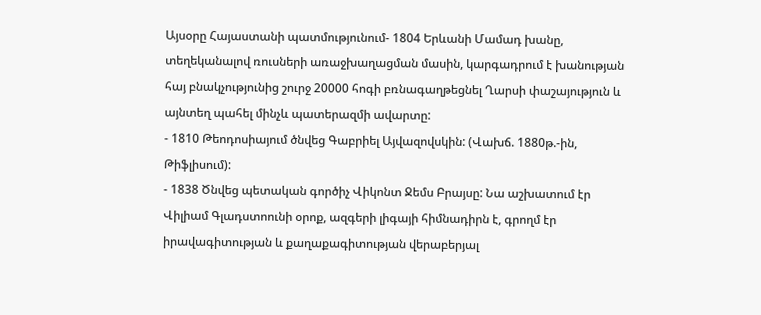Այսօրը Հայաստանի պատմությունում- 1804 Երևանի Մամադ խանը, տեղեկանալով ռուսների առաջխաղացման մասին, կարգադրում է խանության հայ բնակչությունից շուրջ 20000 հոգի բռնագաղթեցնել Ղարսի փաշայություն և այնտեղ պահել մինչև պատերազմի ավարտը:
- 1810 Թեոդոսիայում ծնվեց Գաբրիել Այվազովսկին: (Վախճ. 1880թ.-ին, Թիֆլիսում):
- 1838 Ծնվեց պետական գործիչ Վիկոնտ Ջեմս Բրայսը: Նա աշխատում էր Վիլիամ Գլադստոունի օրոք, ազգերի լիգայի հիմնադիրն է, գրողմ էր իրավագիտության և քաղաքագիտության վերաբերյալ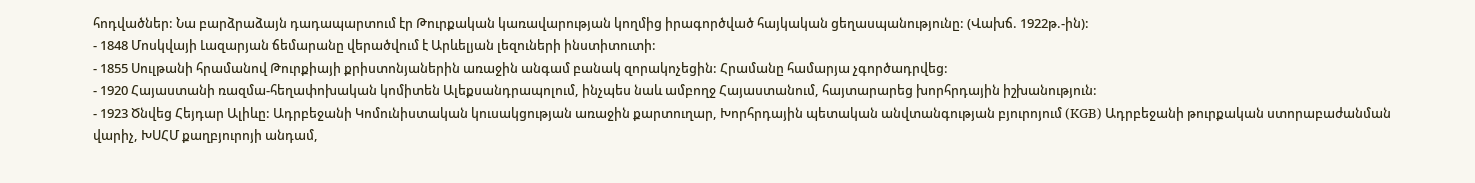հոդվածներ: Նա բարձրաձայն դադապարտում էր Թուրքական կառավարության կողմից իրագործված հայկական ցեղասպանությունը: (Վախճ. 1922թ.-ին):
- 1848 Մոսկվայի Լազարյան ճեմարանը վերածվում է Արևելյան լեզուների ինստիտուտի:
- 1855 Սուլթանի հրամանով Թուրքիայի քրիստոնյաներին առաջին անգամ բանակ զորակոչեցին: Հրամանը համարյա չգործադրվեց:
- 1920 Հայաստանի ռազմա-հեղափոխական կոմիտեն Ալեքսանդրապոլում, ինչպես նաև ամբողջ Հայաստանում, հայտարարեց խորհրդային իշխանություն:
- 1923 Ծնվեց Հեյդար Ալիևը: Ադրբեջանի Կոմունիստական կուսակցության առաջին քարտուղար, Խորհրդային պետական անվտանգության բյուրոյում (KGB) Ադրբեջանի թուրքական ստորաբաժանման վարիչ, ԽՍՀՄ քաղբյուրոյի անդամ,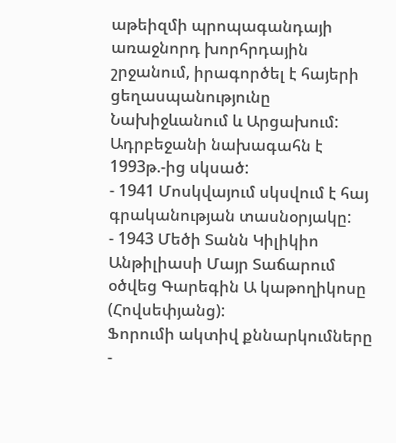աթեիզմի պրոպագանդայի առաջնորդ խորհրդային շրջանում, իրագործել է հայերի ցեղասպանությունը Նախիջևանում և Արցախում: Ադրբեջանի նախագահն է 1993թ.-ից սկսած:
- 1941 Մոսկվայում սկսվում է հայ գրականության տասնօրյակը:
- 1943 Մեծի Տանն Կիլիկիո Անթիլիասի Մայր Տաճարում օծվեց Գարեգին Ա կաթողիկոսը (Հովսեփյանց):
Ֆորումի ակտիվ քննարկումները
-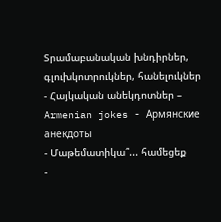Տրամաբանական խնդիրներ, գլուխկոտրուկներ, հանելուկներ
- Հայկական անեկդոտներ – Armenian jokes - Армянские анекдоты
- Մաթեմատիկա՞... համեցեք
-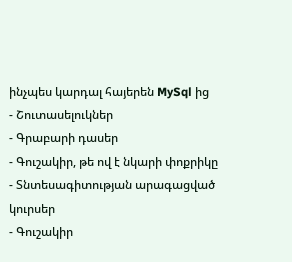ինչպես կարդալ հայերեն MySql ից
- Շուտասելուկներ
- Գրաբարի դասեր
- Գուշակիր, թե ով է նկարի փոքրիկը
- Տնտեսագիտության արագացված կուրսեր
- Գուշակիր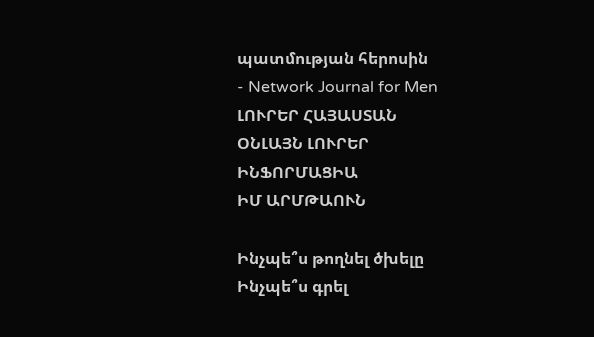պատմության հերոսին
- Network Journal for Men
ԼՈՒՐԵՐ ՀԱՅԱՍՏԱՆ
ՕՆԼԱՅՆ ԼՈՒՐԵՐ
ԻՆՖՈՐՄԱՑԻԱ
ԻՄ ԱՐՄԹԱՈՒՆ

Ինչպե՞ս թողնել ծխելը
Ինչպե՞ս գրել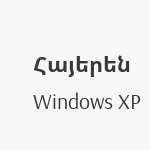Հայերեն Windows XP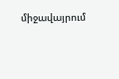միջավայրում